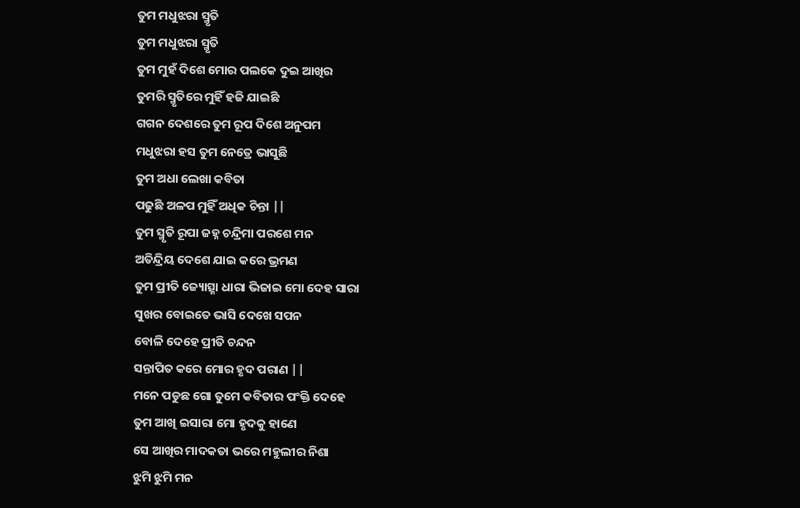ତୁମ ମଧୁଝରା ସ୍ମୃତି
ତୁମ ମଧୁଝରା ସ୍ମୃତି
ତୁମ ମୁହଁ ଦିଶେ ମୋର ପଲକେ ଦୁଇ ଆଖିର
ତୁମରି ସ୍ମୃତିରେ ମୁହିଁ ହଜି ଯାଇଛି
ଗଗନ ଦେଶରେ ତୁମ ରୂପ ଦିଶେ ଅନୁପମ
ମଧୁଝରା ହସ ତୁମ ନେତ୍ରେ ଭାସୁଛି
ତୁମ ଅଧା ଲେଖା କବିତା
ପଢୁଛି ଅଳପ ମୁହିଁ ଅଧିକ ଚିନ୍ତା ||
ତୁମ ସ୍ମୃତି ରୂପା ଜହ୍ନ ଚନ୍ଦ୍ରିମା ପରଶେ ମନ
ଅତିନ୍ଦ୍ରିୟ ଦେଶେ ଯାଇ କରେ ଭ୍ରମଣ
ତୁମ ପ୍ରୀତି ଜ୍ୟୋତ୍ସ୍ନା ଧାରା ଭିଜାଇ ମୋ ଦେହ ସାରା
ସୁଖର ବୋଇତେ ଭାସି ଦେଖେ ସପନ
ବୋଳି ଦେହେ ପ୍ରୀତି ଚନ୍ଦନ
ସନ୍ତାପିତ କରେ ମୋର ହୃଦ ପରାଣ ||
ମନେ ପଡୁଛ ଗୋ ତୁମେ କବିତାର ପଂକ୍ତି ଦେହେ
ତୁମ ଆଖି ଇସାରା ମୋ ହୃଦକୁ ହାଣେ
ସେ ଆଖିର ମାଦକତା ଭରେ ମହୁଲୀର ନିଶା
ଝୁମି ଝୁମି ମନ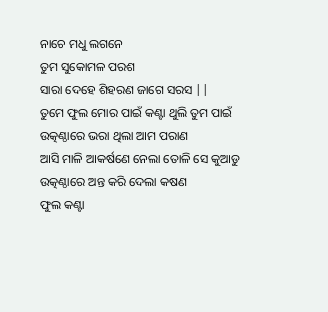ନାଚେ ମଧୁ ଲଗନେ
ତୁମ ସୁକୋମଳ ପରଶ
ସାରା ଦେହେ ଶିହରଣ ଜାଗେ ସରସ ||
ତୁମେ ଫୁଲ ମୋର ପାଇଁ କଣ୍ଟା ଥୁଲି ତୁମ ପାଇଁ
ଉତ୍କଣ୍ଠାରେ ଭରା ଥିଲା ଆମ ପରାଣ
ଆସି ମାଳି ଆକର୍ଷଣେ ନେଲା ତୋଳି ସେ କୁଆଡୁ
ଉତ୍କଣ୍ଠାରେ ଅନ୍ତ କରି ଦେଲା କଷଣ
ଫୁଲ କଣ୍ଟା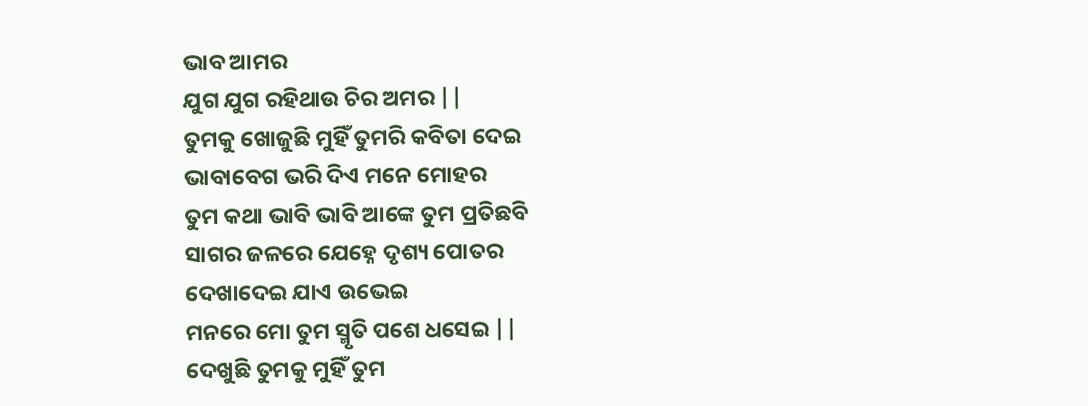ଭାବ ଆମର
ଯୁଗ ଯୁଗ ରହିଥାଉ ଚିର ଅମର ||
ତୁମକୁ ଖୋଜୁଛି ମୁହିଁ ତୁମରି କବିତା ଦେଇ
ଭାବାବେଗ ଭରି ଦିଏ ମନେ ମୋହର
ତୁମ କଥା ଭାବି ଭାବି ଆଙ୍କେ ତୁମ ପ୍ରତିଛବି
ସାଗର ଜଳରେ ଯେହ୍ନେ ଦୃଶ୍ୟ ପୋତର
ଦେଖାଦେଇ ଯାଏ ଉଭେଇ
ମନରେ ମୋ ତୁମ ସ୍ମୃତି ପଶେ ଧସେଇ ||
ଦେଖୁଛି ତୁମକୁ ମୁହିଁ ତୁମ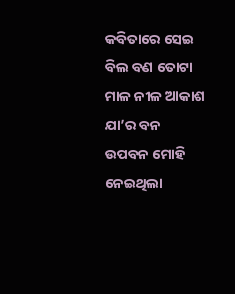କବିତାରେ ସେଇ
ବିଲ ବଣ ତୋଟା ମାଳ ନୀଳ ଆକାଶ
ଯା’ର ବନ ଉପବନ ମୋହି ନେଇଥିଲା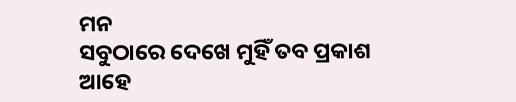ମନ
ସବୁଠାରେ ଦେଖେ ମୁହିଁ ତବ ପ୍ରକାଶ
ଆହେ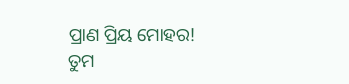ପ୍ରାଣ ପ୍ରିୟ ମୋହର!
ତୁମ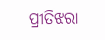ପ୍ରୀତିଝରା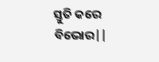ସ୍ତୁତି କରେ ବିଭୋର||